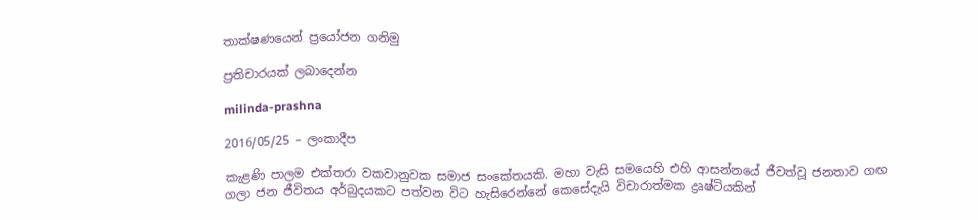තාක්ෂණයෙන් ප්‍රයෝජන ගනිමු

ප්‍රතිචාරයක් ලබාදෙන්න

milinda-prashna

2016/05/25 – ලංකාදීප

කැළණි පාලම එක්තරා වකවානුවක සමාජ සංකේතයකි. මහා වැසි සමයෙහි එහි ආසන්නයේ ජීවත්වූ ජනතාව ගඟ ගලා ජන ජීවිතය අර්බුදයකට පත්වන විට හැසිරෙන්නේ කෙසේදැයි විචාරාත්මක ද්‍රෘෂ්ටියකින්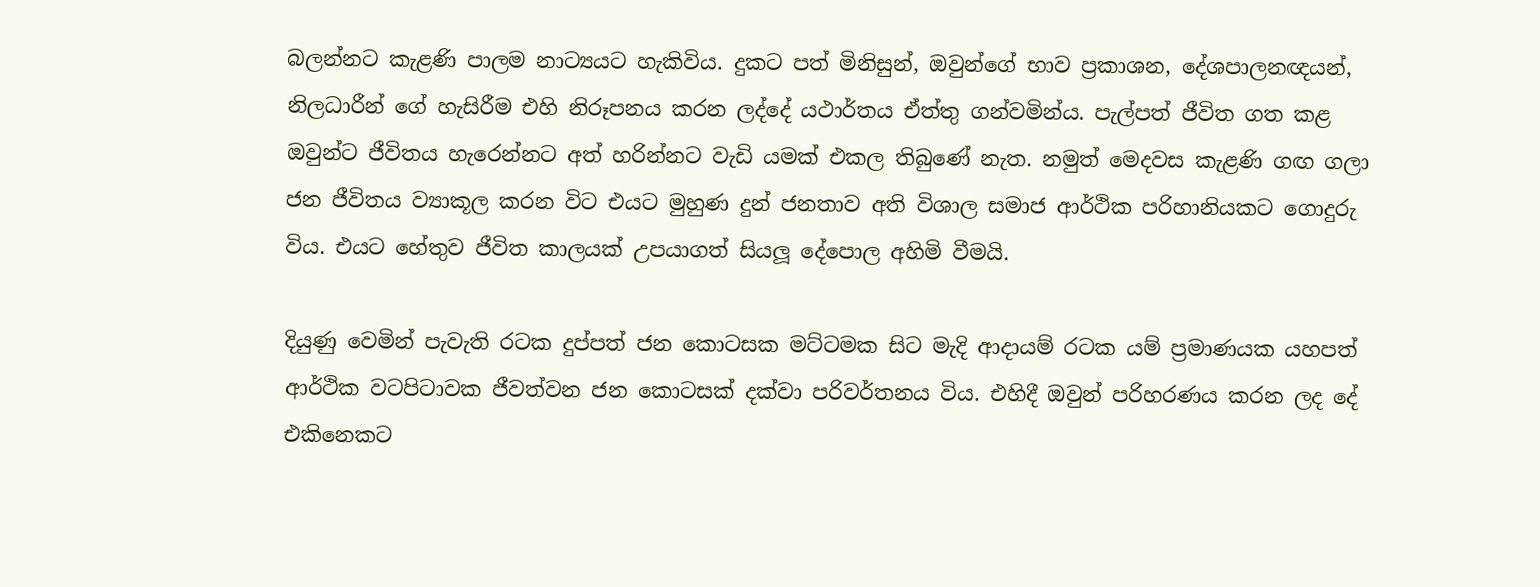බලන්නට කැළණි පාලම නාට්‍යයට හැකිවිය. දුකට පත් මිනිසුන්, ඔවුන්ගේ භාව ප්‍රකාශන, දේශපාලනඥයන්, නිලධාරීන් ගේ හැසිරීම එහි නිරූපනය කරන ලද්දේ යථාර්තය ඒත්තු ගන්වමින්ය. පැල්පත් ජීවිත ගත කළ ඔවුන්ට ජීවිතය හැරෙන්නට අත් හරින්නට වැඩි යමක් එකල තිබුණේ නැත. නමුත් මෙදවස කැළණි ගඟ ගලා ජන ජීවිතය ව්‍යාකූල කරන විට එයට මුහුණ දුන් ජනතාව අති විශාල සමාජ ආර්ථික පරිහානියකට ගොදුරු විය. එයට හේතුව ජීවිත කාලයක් උපයාගත් සියලූ දේපොල අහිමි වීමයි.

දියුණු වෙමින් පැවැති රටක දුප්පත් ජන කොටසක මට්ටමක සිට මැදි ආදායම් රටක යම් ප්‍රමාණයක යහපත් ආර්ථික වටපිටාවක ජීවත්වන ජන කොටසක් දක්වා පරිවර්තනය විය. එහිදී ඔවුන් පරිහරණය කරන ලද දේ එකිනෙකට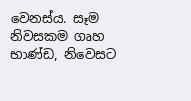වෙනස්ය. සෑම නිවසකම ගෘහ භාණ්ඩ, නිවෙසට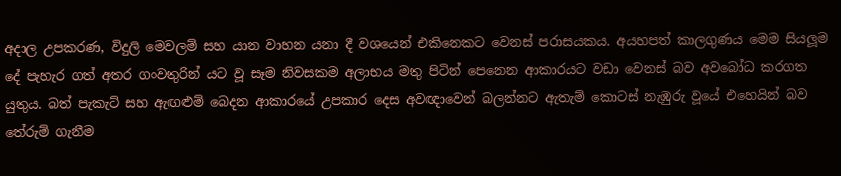අදාල උපකරණ, විදුලි මෙවලම් සහ යාන වාහන යනා දී වශයෙන් එකිනෙකට වෙනස් පරාසයකය. අයහපත් කාලගුණය මෙම සියලූම දේ පැහැර ගත් අතර ගංවතුරින් යට වූ සෑම නිවසකම අලාභය මතු පිටින් පෙනෙන ආකාරයට වඩා වෙනස් බව අවබෝධ කරගත යුතුය. බත් පැකැට් සහ ඇඟළුම් බෙදන ආකාරයේ උපකාර දෙස අවඥාවෙන් බලන්නට ඇතැම් කොටස් නැඹුරු වූයේ එහෙයින් බව තේරුම් ගැනීම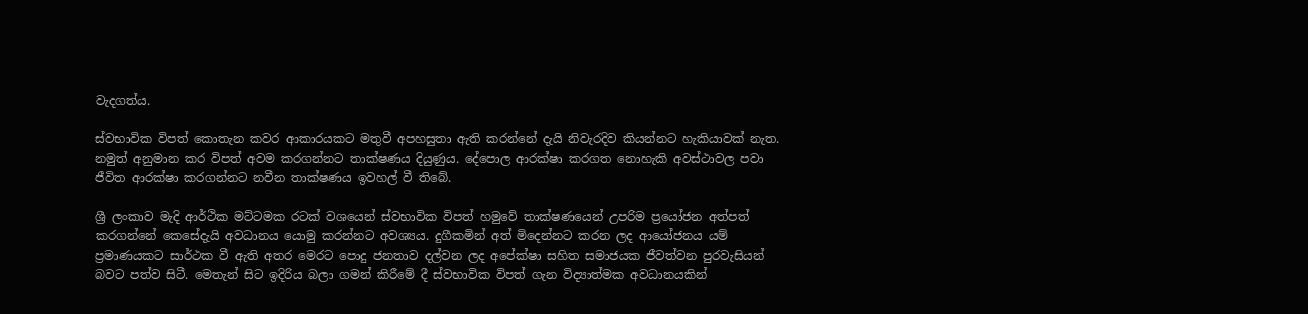වැදගත්ය.

ස්වභාවික විපත් කොතැන කවර ආකාරයකට මතුවී අපහසුතා ඇති කරන්නේ දැයි නිවැරදිව කියන්නට හැකියාවක් නැත. නමුත් අනුමාන කර විපත් අවම කරගන්නට තාක්ෂණය දියුණුය. දේපොල ආරක්ෂා කරගත නොහැකි අවස්ථාවල පවා ජීවිත ආරක්ෂා කරගන්නට නවීන තාක්ෂණය ඉවහල් වී තිබේ.

ශ්‍රී ලංකාව මැදි ආර්ථික මට්ටමක රටක් වශයෙන් ස්වභාවික විපත් හමුවේ තාක්ෂණයෙන් උපරිම ප්‍රයෝජන අත්පත් කරගන්නේ කෙසේදැයි අවධානය යොමු කරන්නට අවශ්‍යය. දුගීකමින් අත් මිදෙන්නට කරන ලද ආයෝජනය යම් ප්‍රමාණයකට සාර්ථක වී ඇති අතර මෙරට පොදු ජනතාව දල්වන ලද අපේක්ෂා සහිත සමාජයක ජීවත්වන පුරවැසියන් බවට පත්ව සිටී. මෙතැන් සිට ඉදිරිය බලා ගමන් කිරීමේ දී ස්වභාවික විපත් ගැන විද්‍යාත්මක අවධානයකින්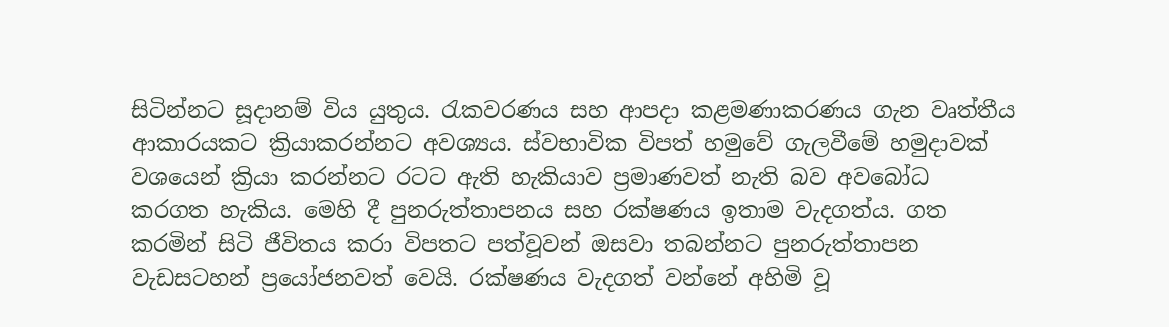සිටින්නට සූදානම් විය යුතුය. රැකවරණය සහ ආපදා කළමණාකරණය ගැන වෘත්තීය ආකාරයකට ක්‍රියාකරන්නට අවශ්‍යය. ස්වභාවික විපත් හමුවේ ගැලවීමේ හමුදාවක් වශයෙන් ක්‍රියා කරන්නට රටට ඇති හැකියාව ප්‍රමාණවත් නැති බව අවබෝධ කරගත හැකිය. මෙහි දී පුනරුත්තාපනය සහ රක්ෂණය ඉතාම වැදගත්ය. ගත කරමින් සිටි ජීවිතය කරා විපතට පත්වූවන් ඔසවා තබන්නට පුනරුත්තාපන වැඩසටහන් ප්‍රයෝජනවත් වෙයි. රක්ෂණය වැදගත් වන්නේ අහිමි වූ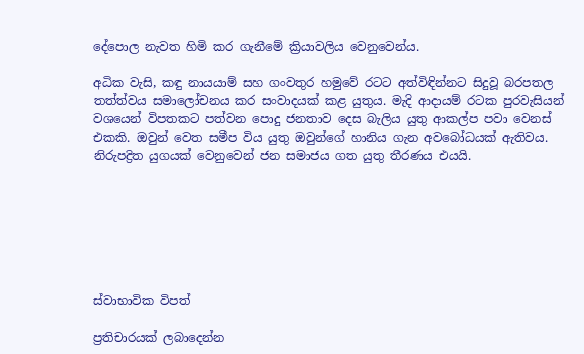දේපොල නැවත හිමි කර ගැනීමේ ක්‍රියාවලිය වෙනුවෙන්ය.

අධික වැසි, කඳු නායයාම් සහ ගංවතුර හමුවේ රටට අත්විඳින්නට සිදුවූ බරපතල තත්ත්වය සමාලෝචනය කර සංවාදයක් කළ යුතුය. මැදි ආදායම් රටක පුරවැසියන් වශයෙන් විපතකට පත්වන පොදු ජනතාව දෙස බැලිය යුතු ආකල්ප පවා වෙනස් එකකි. ඔවුන් වෙත සමීප විය යුතු ඔවුන්ගේ හානිය ගැන අවබෝධයක් ඇතිවය. නිරුප‍ද්‍රිත යුගයක් වෙනුවෙන් ජන සමාජය ගත යුතු තීරණය එයයි.







ස්වාභාවික විපත්

ප්‍රතිචාරයක් ලබාදෙන්න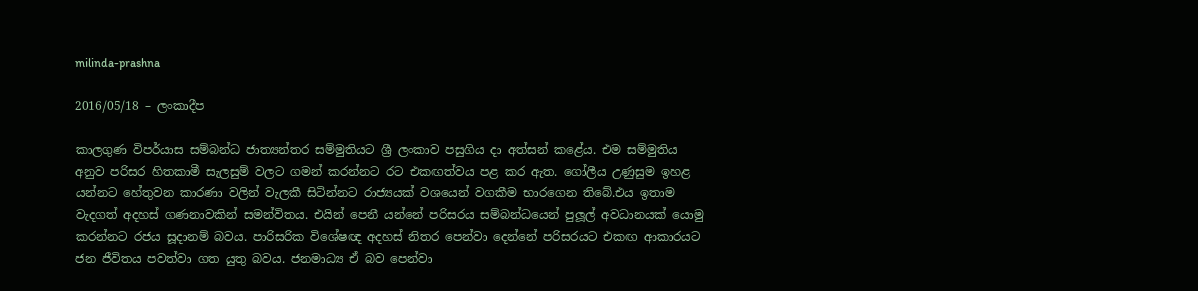milinda-prashna

2016/05/18 – ලංකාදීප

කාලගුණ විපර්යාස සම්බන්ධ ජාත්‍යන්තර සම්මුතියට ශ්‍රී ලංකාව පසුගිය දා අත්සන් කළේය. එම සම්මුතිය අනුව පරිසර හිතකාමී සැලසුම් වලට ගමන් කරන්නට රට එකඟත්වය පළ කර ඇත. ගෝලීය උණුසුම ඉහළ යන්නට හේතුවන කාරණා වලින් වැලකී සිටින්නට රාජ්‍යයක් වශයෙන් වගකීම භාරගෙන තිබේ.එය ඉතාම වැදගත් අදහස් ගණනාවකින් සමන්විතය. එයින් පෙනී යන්නේ පරිසරය සම්බන්ධයෙන් පුලූල් අවධානයක් යොමු කරන්නට රජය සූදානම් බවය. පාරිසරික විශේෂඥ අදහස් නිතර පෙන්වා දෙන්නේ පරිසරයට එකඟ ආකාරයට ජන ජීවිතය පවත්වා ගත යුතු බවය. ජනමාධ්‍ය ඒ බව පෙන්වා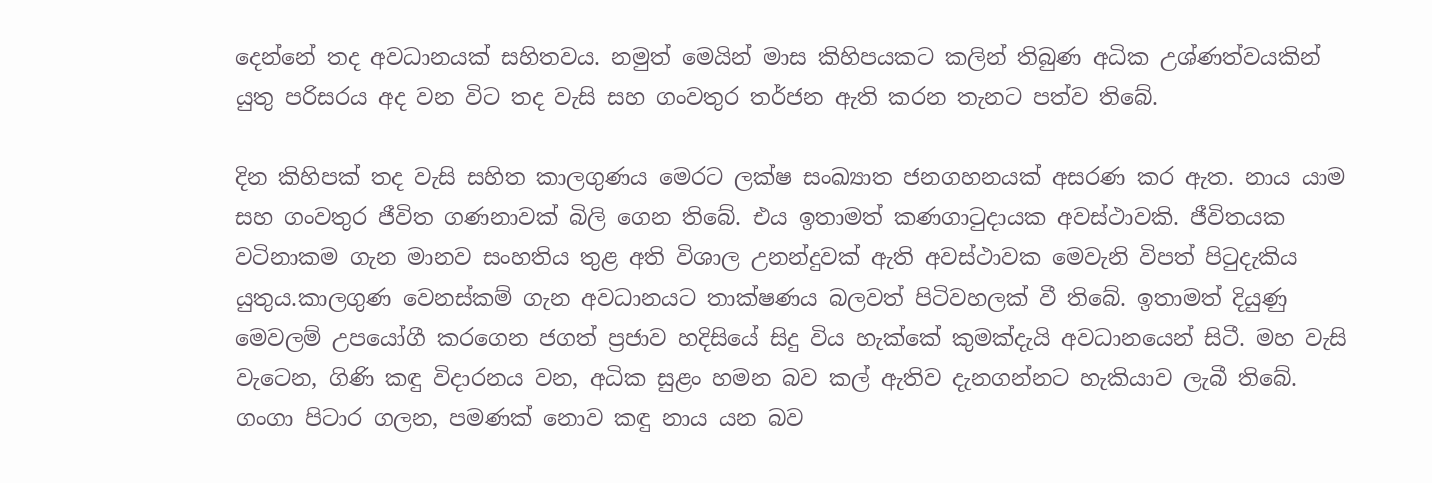දෙන්නේ තද අවධානයක් සහිතවය. නමුත් මෙයින් මාස කිහිපයකට කලින් තිබුණ අධික උශ්ණත්වයකින් යුතු පරිසරය අද වන විට තද වැසි සහ ගංවතුර තර්ජන ඇති කරන තැනට පත්ව තිබේ.

දින කිහිපක් තද වැසි සහිත කාලගුණය මෙරට ලක්ෂ සංඛ්‍යාත ජනගහනයක් අසරණ කර ඇත. නාය යාම සහ ගංවතුර ජීවිත ගණනාවක් බිලි ගෙන තිබේ. එය ඉතාමත් කණගාටුදායක අවස්ථාවකි. ජීවිතයක වටිනාකම ගැන මානව සංහතිය තුළ අති විශාල උනන්දුවක් ඇති අවස්ථාවක මෙවැනි විපත් පිටුදැකිය යුතුය.කාලගුණ වෙනස්කම් ගැන අවධානයට තාක්ෂණය බලවත් පිටිවහලක් වී තිබේ. ඉතාමත් දියුණු මෙවලම් උපයෝගී කරගෙන ජගත් ප්‍රජාව හදිසියේ සිදු විය හැක්කේ කුමක්දැයි අවධානයෙන් සිටී. මහ වැසි වැටෙන, ගිණි කඳු විදාරනය වන, අධික සුළං හමන බව කල් ඇතිව දැනගන්නට හැකියාව ලැබී තිබේ. ගංගා පිටාර ගලන, පමණක් නොව කඳු නාය යන බව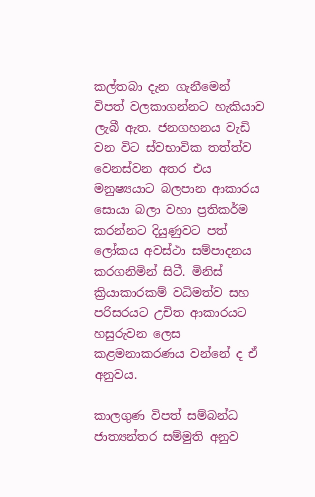කල්තබා දැන ගැනීමෙන් විපත් වලකාගන්නට හැකියාව ලැබී ඇත. ජනගහනය වැඩි වන විට ස්වභාවික තත්ත්ව වෙනස්වන අතර එය මනුෂ්‍යයාට බලපාන ආකාරය සොයා බලා වහා ප්‍රතිකර්ම කරන්නට දියුණුවට පත් ලෝකය අවස්ථා සම්පාදනය කරගනිමින් සිටී. මිනිස් ක්‍රියාකාරකම් වධිමත්ව සහ පරිසරයට උචිත ආකාරයට හසුරුවන ලෙස කළමනාකරණය වන්නේ ද ඒ අනුවය.

කාලගුණ විපත් සම්බන්ධ ජාත්‍යන්තර සම්මුති අනුව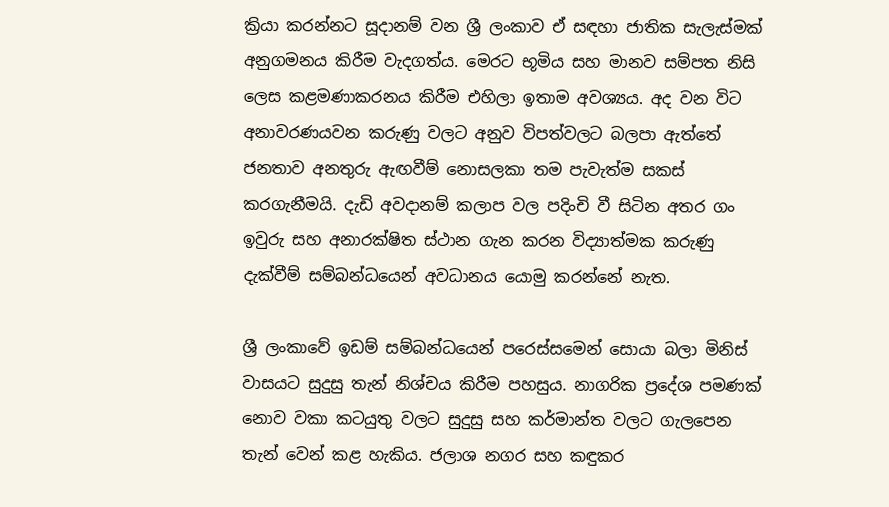ක්‍රියා කරන්නට සූදානම් වන ශ්‍රී ලංකාව ඒ සඳහා ජාතික සැලැස්මක් අනුගමනය කිරීම වැදගත්ය. මෙරට භූමිය සහ මානව සම්පත නිසි ලෙස කළමණාකරනය කිරීම එහිලා ඉතාම අවශ්‍යය. අද වන විට අනාවරණයවන කරුණු වලට අනුව විපත්වලට බලපා ඇත්තේ ජනතාව අනතුරු ඇඟවීම් නොසලකා තම පැවැත්ම සකස් කරගැනීමයි. දැඩි අවදානම් කලාප වල පදිංචි වී සිටින අතර ගං ඉවුරු සහ අනාරක්ෂිත ස්ථාන ගැන කරන විද්‍යාත්මක කරුණු දැක්වීම් සම්බන්ධයෙන් අවධානය යොමු කරන්නේ නැත.

ශ්‍රී ලංකාවේ ඉඩම් සම්බන්ධයෙන් පරෙස්සමෙන් සොයා බලා මිනිස් වාසයට සුදුසු තැන් නිශ්චය කිරීම පහසුය. නාගරික ප්‍රදේශ පමණක් නොව වකා කටයුතු වලට සුදුසු සහ කර්මාන්ත වලට ගැලපෙන තැන් වෙන් කළ හැකිය. ජලාශ නගර සහ කඳුකර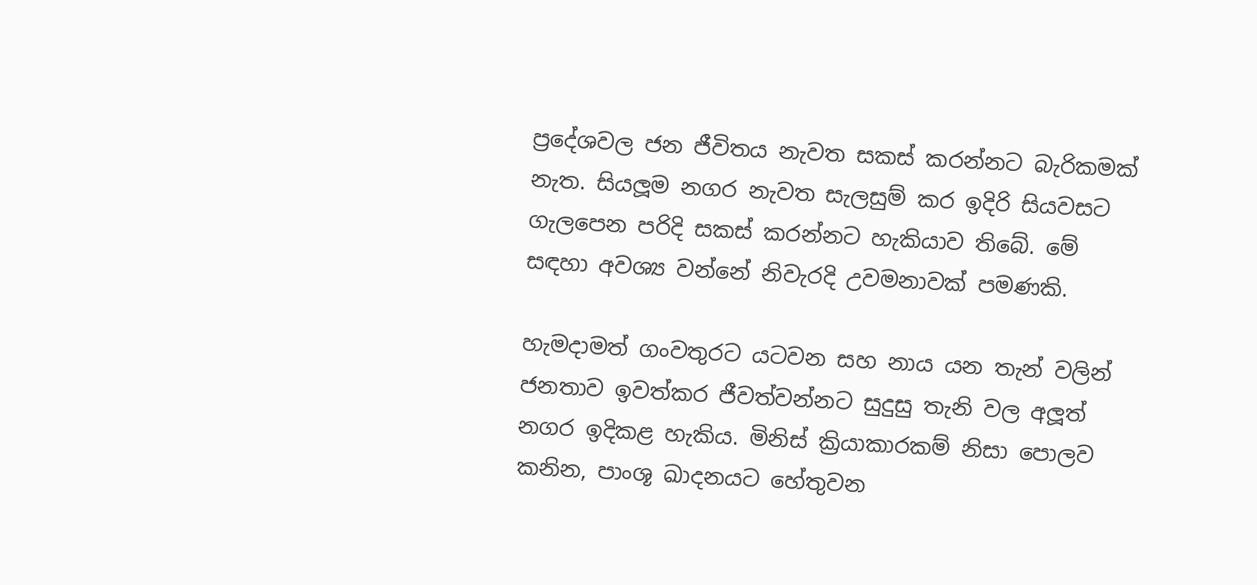ප්‍රදේශවල ජන ජීවිතය නැවත සකස් කරන්නට බැරිකමක් නැත. සියලූම නගර නැවත සැලසුම් කර ඉදිරි සියවසට ගැලපෙන පරිදි සකස් කරන්නට හැකියාව තිබේ. මේ සඳහා අවශ්‍ය වන්නේ නිවැරදි උවමනාවක් පමණකි.

හැමදාමත් ගංවතුරට යටවන සහ නාය යන තැන් වලින් ජනතාව ඉවත්කර ජීවත්වන්නට සුදුසු තැනි වල අලූත් නගර ඉදිකළ හැකිය. මිනිස් ක්‍රියාකාරකම් නිසා පොලව කනින, පාංශූ ඛාදනයට හේතුවන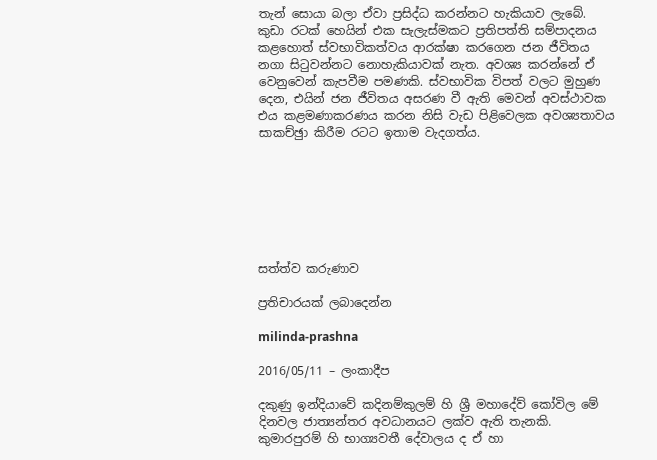තැන් සොයා බලා ඒවා ප්‍රසිද්ධ කරන්නට හැකියාව ලැබේ. කුඩා රටක් හෙයින් එක සැලැස්මකට ප්‍රතිපත්ති සම්පාදනය කළහොත් ස්වභාවිකත්වය ආරක්ෂා කරගෙන ජන ජීවිතය නගා සිටුවන්නට නොහැකියාවක් නැත. අවශ්‍ය කරන්නේ ඒ වෙනුවෙන් කැපවීම පමණකි. ස්වභාවික විපත් වලට මුහුණ දෙන, එයින් ජන ජීවිතය අසරණ වී ඇති මෙවන් අවස්ථාවක එය කළමණාකරණය කරන නිසි වැඩ පිළිවෙලක අවශ්‍යතාවය සාකච්ඡුා කිරීම රටට ඉතාම වැදගත්ය.







සත්ත්ව කරුණාව

ප්‍රතිචාරයක් ලබාදෙන්න

milinda-prashna

2016/05/11 – ලංකාදීප

දකුණු ඉන්දියාවේ කදිනම්කුලම් හි ශ්‍රී මහාදේව් කෝවිල මේ දිනවල ජාත්‍යන්තර අවධානයට ලක්ව ඇති තැනකි.  කුමාරපුරම් හි භාග්‍යවතී දේවාලය ද ඒ හා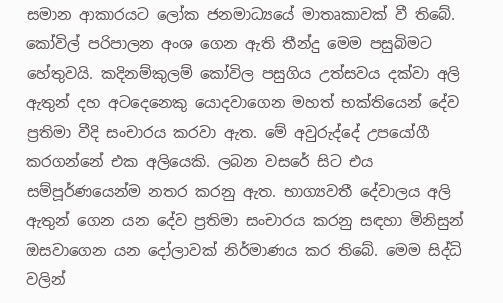සමාන ආකාරයට ලෝක ජනමාධ්‍යයේ මාතෘකාවක් වී තිබේ. කෝවිල් පරිපාලන අංශ ගෙන ඇති තීන්දු මෙම පසුබිමට හේතුවයි. කදිනම්කුලම් කෝවිල පසුගිය උත්සවය දක්වා අලි ඇතුන් දහ අටදෙනෙකු යොදවාගෙන මහත් භක්තියෙන් දේව ප්‍රතිමා වීදි සංචාරය කරවා ඇත. මේ අවුරුද්දේ උපයෝගී කරගන්නේ එක අලියෙකි. ලබන වසරේ සිට එය සම්පූර්ණයෙන්ම නතර කරනු ඇත. භාග්‍යවතී දේවාලය අලි ඇතුන් ගෙන යන දේව ප්‍රතිමා සංචාරය කරනු සඳහා මිනිසුන් ඔසවාගෙන යන දෝලාවක් නිර්මාණය කර තිබේ. මෙම සිද්ධි වලින්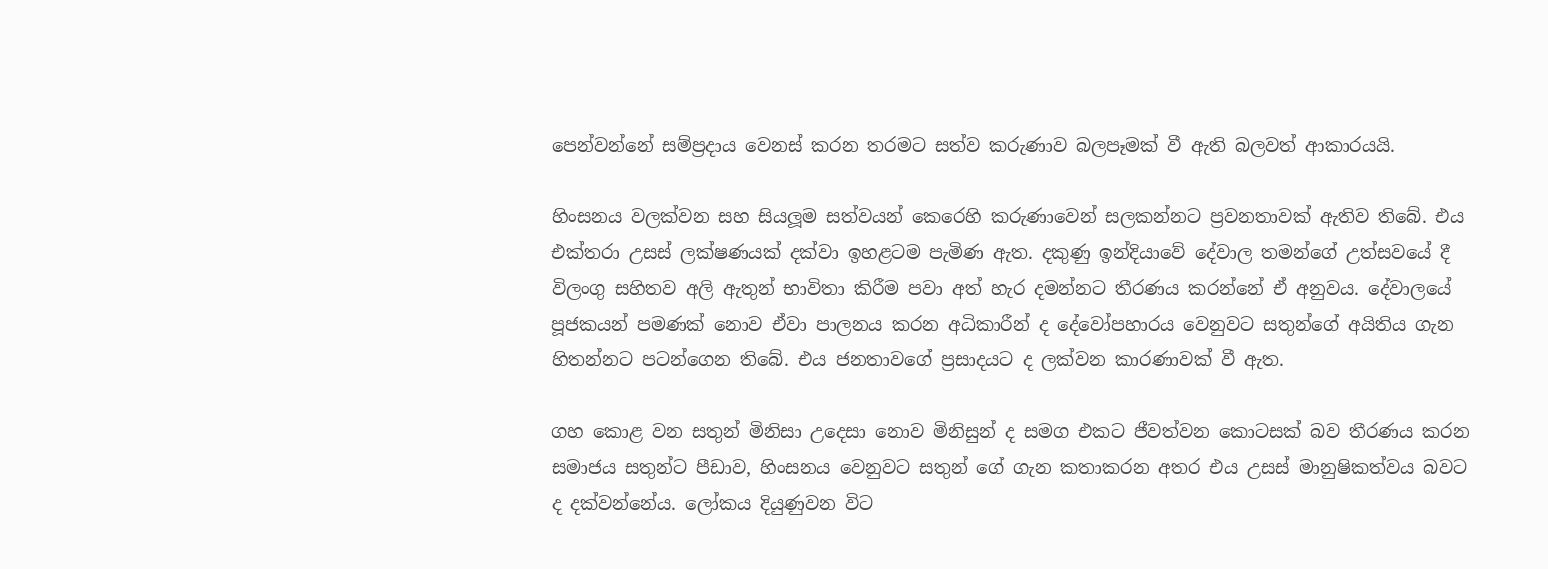පෙන්වන්නේ සම්ප්‍රදාය වෙනස් කරන තරමට සත්ව කරුණාව බලපෑමක් වී ඇති බලවත් ආකාරයයි.

හිංසනය වලක්වන සහ සියලූම සත්වයන් කෙරෙහි කරුණාවෙන් සලකන්නට ප්‍රවනතාවක් ඇතිව තිබේ. එය එක්තරා උසස් ලක්ෂණයක් දක්වා ඉහළටම පැමිණ ඇත. දකුණු ඉන්දියාවේ දේවාල තමන්ගේ උත්සවයේ දී විලංගු සහිතව අලි ඇතුන් භාවිතා කිරීම පවා අත් හැර දමන්නට තීරණය කරන්නේ ඒ අනුවය. දේවාලයේ පූජකයන් පමණක් නොව ඒවා පාලනය කරන අධිකාරීන් ද දේවෝපහාරය වෙනුවට සතුන්ගේ අයිතිය ගැන හිතන්නට පටන්ගෙන තිබේ. එය ජනතාවගේ ප්‍රසාදයට ද ලක්වන කාරණාවක් වී ඇත.

ගහ කොළ වන සතුන් මිනිසා උදෙසා නොව මිනිසුන් ද සමග එකට ජීවත්වන කොටසක් බව තීරණය කරන සමාජය සතුන්ට පීඩාව, හිංසනය වෙනුවට සතුන් ගේ ගැන කතාකරන අතර එය උසස් මානුෂිකත්වය බවට ද දක්වන්නේය. ලෝකය දියුණුවන විට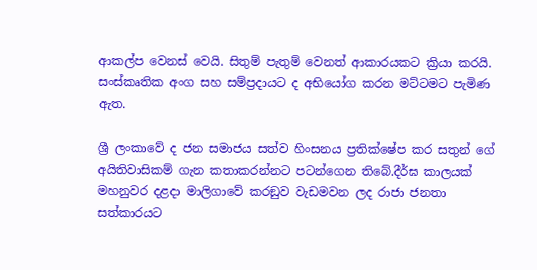ආකල්ප වෙනස් වෙයි. සිතුම් පැතුම් වෙනත් ආකාරයකට ක්‍රියා කරයි. සංස්කෘතික අංග සහ සම්ප්‍රදායට ද අභියෝග කරන මට්ටමට පැමිණ ඇත.

ශ්‍රී ලංකාවේ ද ජන සමාජය සත්ව හිංසනය ප්‍රතික්ෂේප කර සතුන් ගේ අයිතිවාසිකම් ගැන කතාකරන්නට පටන්ගෙන තිබේ.දීර්ඝ කාලයක් මහනුවර දළදා මාලිගාවේ කරඞුව වැඩමවන ලද රාජා ජනතා සත්කාරයට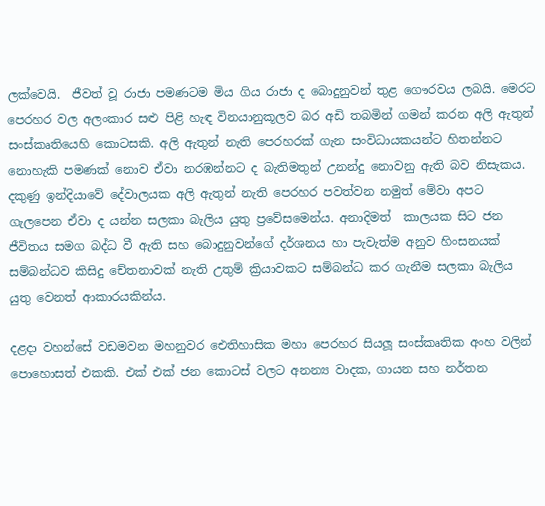ලක්වෙයි.  ජීවත් වූ රාජා පමණටම මිය ගිය රාජා ද බොදුනුවන් තුළ ගෞරවය ලබයි. මෙරට පෙරහර වල අලංකාර සළු පිළි හැඳ විනයානුකූලව බර අඩි තබමින් ගමන් කරන අලි ඇතුන් සංස්කෘතියෙහි කොටසකි. අලි ඇතුන් නැති පෙරහරක් ගැන සංවිධායකයන්ට හිතන්නට නොහැකි පමණක් නොව ඒවා නරඹන්නට ද බැතිමතුන් උනන්දු නොවනු ඇති බව නිසැකය. දකුණු ඉන්දියාවේ දේවාලයක අලි ඇතුන් නැති පෙරහර පවත්වන නමුත් මේවා අපට ගැලපෙන ඒවා ද යන්න සලකා බැලිය යුතු ප්‍රවේසමෙන්ය. අනාදිමත්  කාලයක සිට ජන ජීවිතය සමග බද්ධ වී ඇති සහ බොදුනුවන්ගේ දර්ශනය හා පැවැත්ම අනුව හිංසනයක් සම්බන්ධව කිසිදු චේතනාවක් නැති උතුම් ක්‍රියාවකට සම්බන්ධ කර ගැනීම සලකා බැලිය යුතු වෙනත් ආකාරයකින්ය.

දළදා වහන්සේ වඩමවන මහනුවර ඓතිහාසික මහා පෙරහර සියලූ සංස්කෘතික අංහ වලින් පොහොසත් එකකි. එක් එක් ජන කොටස් වලට අනන්‍ය වාදක, ගායන සහ නර්තන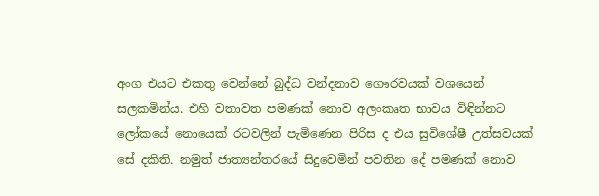අංග එයට එකතු වෙන්නේ බුද්ධ වන්දනාව ගෞරවයක් වශයෙන් සලකමින්ය. එහි වතාවත පමණක් නොව අලංකෘත භාවය විඳින්නට ලෝකයේ නොයෙක් රටවලින් පැමිණෙන පිරිස ද එය සුවිශේෂී උත්සවයක් සේ දකිති. නමුත් ජාත්‍යන්තරයේ සිදුවෙමින් පවතින දේ පමණක් නොව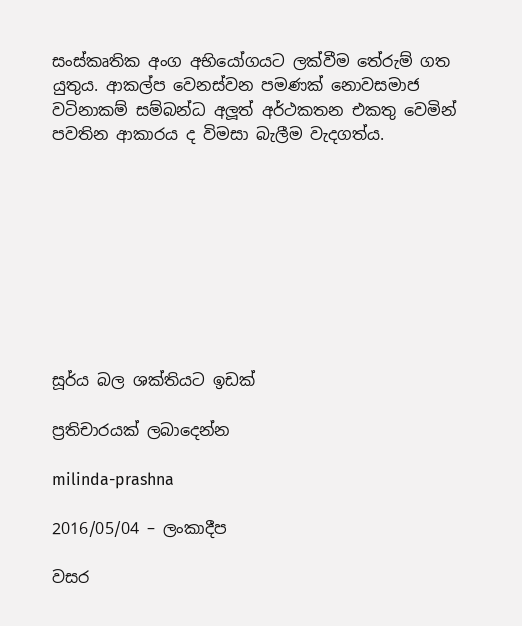සංස්කෘතික අංග අභියෝගයට ලක්වීම තේරුම් ගත යුතුය. ආකල්ප වෙනස්වන පමණක් නොවසමාජ වටිනාකම් සම්බන්ධ අලූත් අර්ථකතන එකතු වෙමින් පවතින ආකාරය ද විමසා බැලීම වැදගත්ය.









සූර්ය බල ශක්තියට ඉඩක්

ප්‍රතිචාරයක් ලබාදෙන්න

milinda-prashna

2016/05/04 – ලංකාදීප

වසර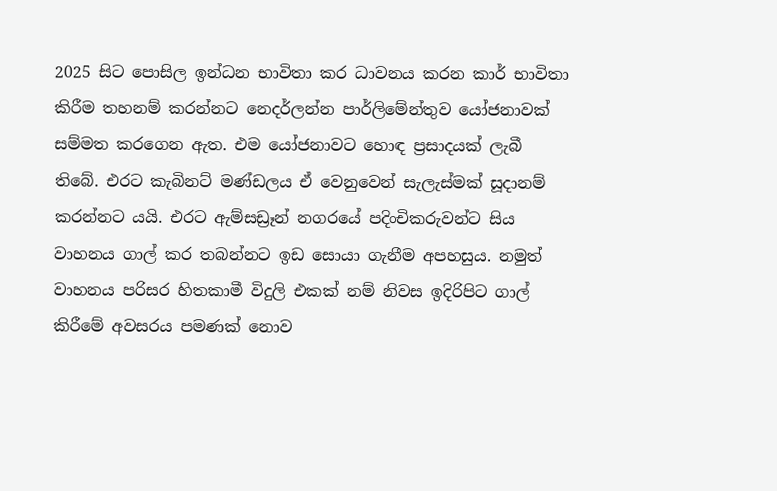2025 සිට පොසිල ඉන්ධන භාවිතා කර ධාවනය කරන කාර් භාවිතා කිරීම තහනම් කරන්නට නෙදර්ලන්න පාර්ලිමේන්තුව යෝජනාවක් සම්මත කරගෙන ඇත. එම යෝජනාවට හොඳ ප්‍රසාදයක් ලැබී තිබේ. එරට කැබිනට් මණ්ඩලය ඒ වෙනුවෙන් සැලැස්මක් සූදානම් කරන්නට යයි. එරට ඇම්සඩ්‍රෑන් නගරයේ පදිංචිකරුවන්ට සිය වාහනය ගාල් කර තබන්නට ඉඩ සොයා ගැනීම අපහසුය. නමුත් වාහනය පරිසර හිතකාමී විදුලි එකක් නම් නිවස ඉදිරිපිට ගාල් කිරීමේ අවසරය පමණක් නොව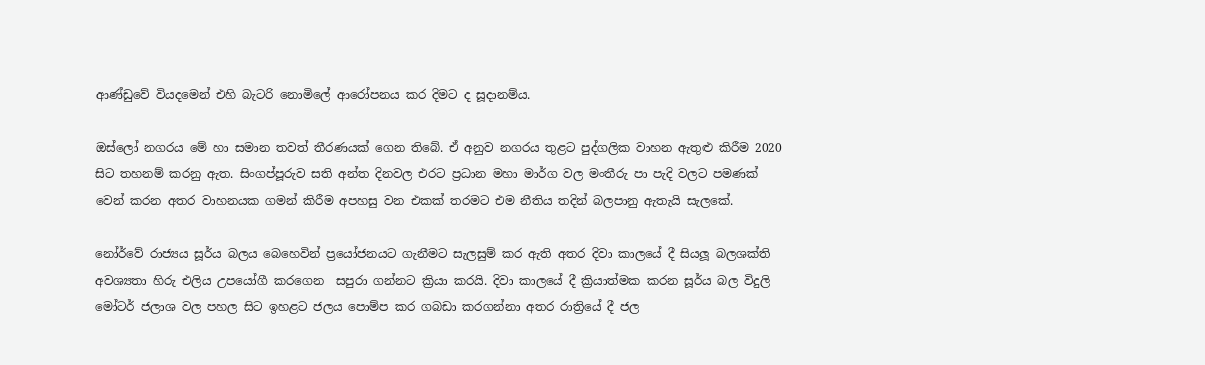ආණ්ඩුවේ වියදමෙන් එහි බැටරි නොමිලේ ආරෝපනය කර දිමට ද සූදානම්ය.

ඔස්ලෝ නගරය මේ හා සමාන තවත් තීරණයක් ගෙන තිබේ. ඒ අනුව නගරය තුළට පුද්ගලික වාහන ඇතුළු කිරීම 2020 සිට තහනම් කරනු ඇත. සිංගප්පූරුව සති අන්ත දිනවල එරට ප්‍රධාන මහා මාර්ග වල මංතීරු පා පැදි වලට පමණක් වෙන් කරන අතර වාහනයක ගමන් කිරීම අපහසු වන එකක් තරමට එම නීතිය තදින් බලපානු ඇතැයි සැලකේ.

නෝර්වේ රාජ්‍යය සූර්ය බලය බෙහෙවින් ප්‍රයෝජනයට ගැනීමට සැලසුම් කර ඇති අතර දිවා කාලයේ දී සියලූ බලශක්ති අවශ්‍යතා හිරු එලිය උපයෝගී කරගෙන  සපුරා ගන්නට ක්‍රියා කරයි. දිවා කාලයේ දී ක්‍රියාත්මක කරන සූර්ය බල විදුලි මෝටර් ජලාශ වල පහල සිට ඉහළට ජලය පොම්ප කර ගබඩා කරගන්නා අතර රාත්‍රියේ දී ජල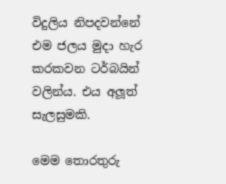විදුලිය නිපදවන්නේ එම ජලය මුදා හැර කරකවන ටර්බයින් වලින්ය. එය අලූත් සැලසුමකි.

මෙම තොරතුරු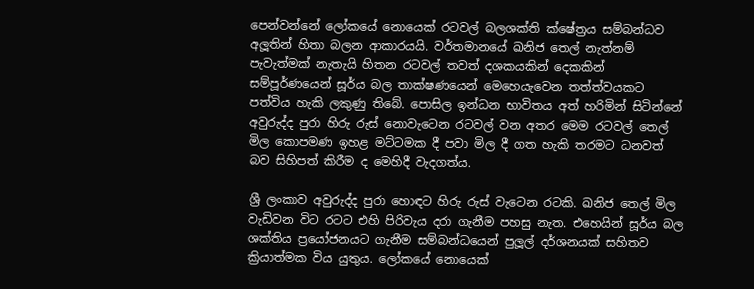පෙන්වන්නේ ලෝකයේ නොයෙක් රටවල් බලශක්ති ක්ෂේත්‍රය සම්බන්ධව අලූතින් හිතා බලන ආකාරයයි. වර්තමානයේ ඛනිජ තෙල් නැත්නම් පැවැත්මක් නැතැයි හිතන රටවල් තවත් දශකයකින් දෙකකින් සම්පූර්ණයෙන් සූර්ය බල තාක්ෂණයෙන් මෙහෙයැවෙන තත්ත්වයකට පත්විය හැකි ලකුණු තිබේ. පොසිල ඉන්ධන භාවිතය අත් හරිමින් සිටින්නේ අවුරුද්ද පුරා හිරු රුස් නොවැටෙන රටවල් වන අතර මෙම රටවල් තෙල් මිල කොපමණ ඉහළ මට්ටමක දී පවා මිල දී ගත හැකි තරමට ධනවත් බව සිහිපත් කිරීම ද මෙහිදී වැදගත්ය.

ශ්‍රී ලංකාව අවුරුද්ද පුරා හොඳට හිරු රුස් වැටෙන රටකි. ඛනිජ තෙල් මිල වැඩිවන විට රටට එහි පිරිවැය දරා ගැනීම පහසු නැත. එහෙයින් සූර්ය බල ශක්තිය ප්‍රයෝජනයට ගැනීම සම්බන්ධයෙන් පුලූල් දර්ශනයක් සහිතව ක්‍රියාත්මක විය යුතුය. ලෝකයේ නොයෙක්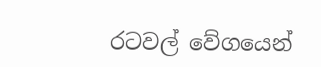රටවල් වේගයෙන්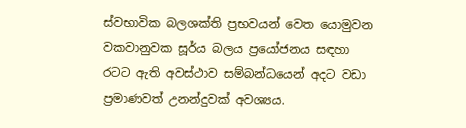ස්වභාවික බලශක්ති ප්‍රභවයන් වෙත යොමුවන වකවානුවක සූර්ය බලය ප්‍රයෝජනය සඳහා රටට ඇති අවස්ථාව සම්බන්ධයෙන් අදට වඩා ප්‍රමාණවත් උනන්දුවක් අවශ්‍යය.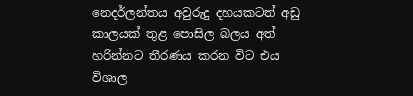නෙදර්ලන්තය අවුරුදු දහයකටත් අඩු කාලයක් තුළ පොසිල බලය අත් හරින්නට තීරණය කරන විට එය විශාල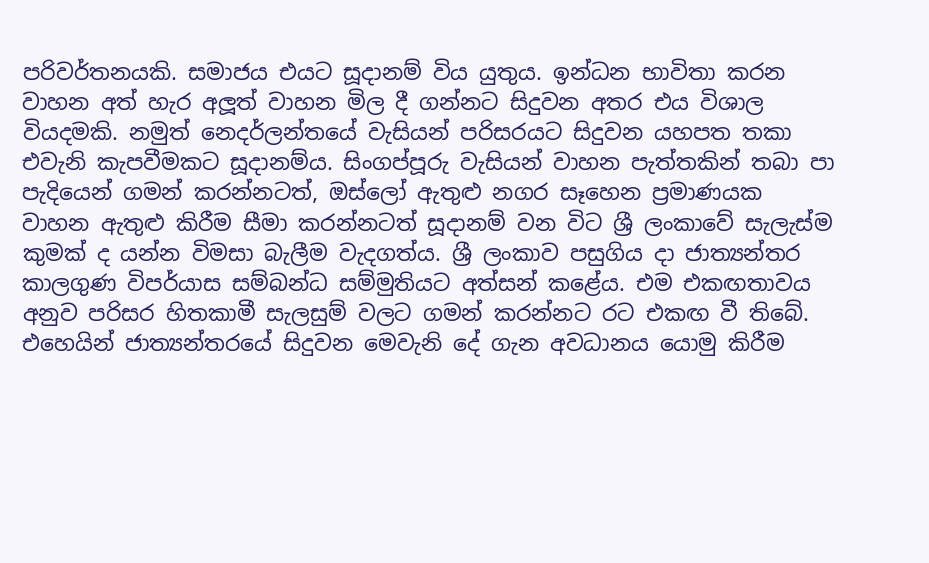පරිවර්තනයකි. සමාජය එයට සූදානම් විය යුතුය. ඉන්ධන භාවිතා කරන වාහන අත් හැර අලූත් වාහන මිල දී ගන්නට සිදුවන අතර එය විශාල වියදමකි. නමුත් නෙදර්ලන්තයේ වැසියන් පරිසරයට සිදුවන යහපත තකා එවැනි කැපවීමකට සූදානම්ය. සිංගප්පූරු වැසියන් වාහන පැත්තකින් තබා පා පැදියෙන් ගමන් කරන්නටත්, ඔස්ලෝ ඇතුළු නගර සෑහෙන ප්‍රමාණයක වාහන ඇතුළු කිරීම සීමා කරන්නටත් සූදානම් වන විට ශ්‍රී ලංකාවේ සැලැස්ම කුමක් ද යන්න විමසා බැලීම වැදගත්ය. ශ්‍රී ලංකාව පසුගිය දා ජාත්‍යන්තර කාලගුණ විපර්යාස සම්බන්ධ සම්මුතියට අත්සන් කළේය. එම එකඟතාවය අනුව පරිසර හිතකාමී සැලසුම් වලට ගමන් කරන්නට රට එකඟ වී තිබේ. එහෙයින් ජාත්‍යන්තරයේ සිදුවන මෙවැනි දේ ගැන අවධානය යොමු කිරීම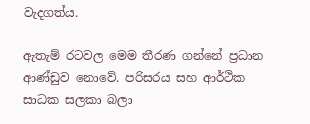වැදගත්ය.

ඇතැම් රටවල මෙම තීරණ ගන්නේ ප්‍රධාන ආණ්ඩුව නොවේ. පරිසරය සහ ආර්ථික සාධක සලකා බලා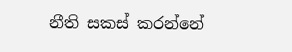නීති සකස් කරන්නේ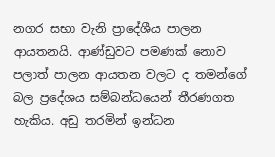නගර සභා වැනි ප්‍රාදේශීය පාලන ආයතනයි. ආණ්ඩුවට පමණක් නොව පලාත් පාලන ආයතන වලට ද තමන්ගේ බල ප්‍රදේශය සම්බන්ධයෙන් තීරණගත හැකිය. අඩු තරමින් ඉන්ධන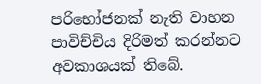පරිභෝජනක් නැති වාහන පාවිච්චිය දිරිමත් කරන්නට අවකාශයක් තිබේ.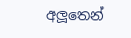අලූතෙන්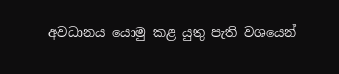අවධානය යොමු කළ යුතු පැති වශයෙන්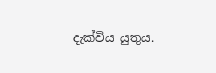දැක්විය යුතුය.